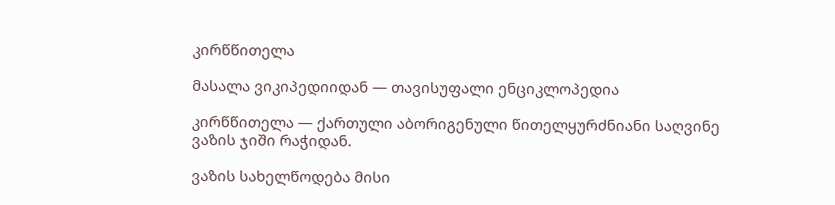კირწწითელა

მასალა ვიკიპედიიდან — თავისუფალი ენციკლოპედია

კირწწითელა — ქართული აბორიგენული წითელყურძნიანი საღვინე ვაზის ჯიში რაჭიდან.

ვაზის სახელწოდება მისი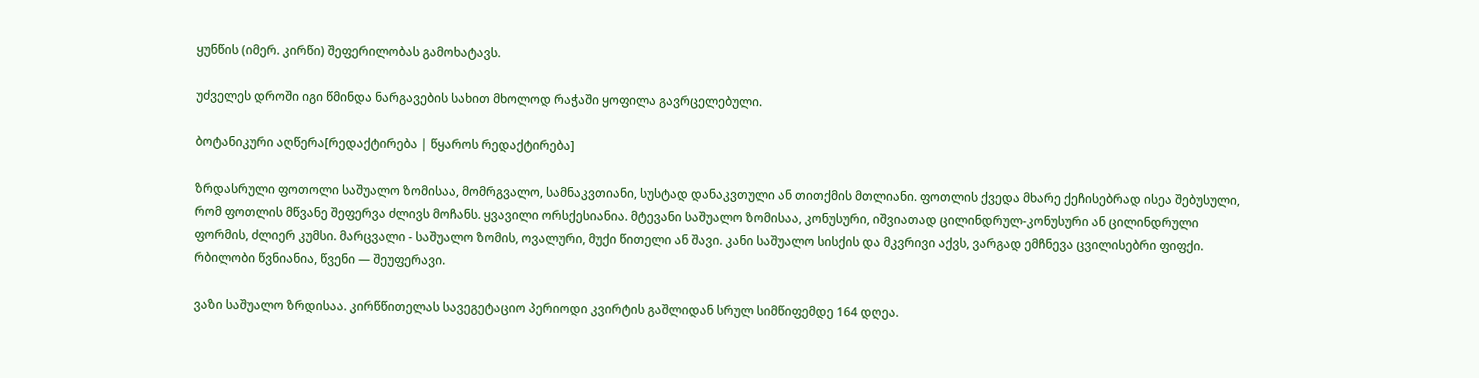ყუნწის (იმერ. კირწი) შეფერილობას გამოხატავს.

უძველეს დროში იგი წმინდა ნარგავების სახით მხოლოდ რაჭაში ყოფილა გავრცელებული.

ბოტანიკური აღწერა[რედაქტირება | წყაროს რედაქტირება]

ზრდასრული ფოთოლი საშუალო ზომისაა, მომრგვალო, სამნაკვთიანი, სუსტად დანაკვთული ან თითქმის მთლიანი. ფოთლის ქვედა მხარე ქეჩისებრად ისეა შებუსული, რომ ფოთლის მწვანე შეფერვა ძლივს მოჩანს. ყვავილი ორსქესიანია. მტევანი საშუალო ზომისაა, კონუსური, იშვიათად ცილინდრულ-კონუსური ან ცილინდრული ფორმის, ძლიერ კუმსი. მარცვალი - საშუალო ზომის, ოვალური, მუქი წითელი ან შავი. კანი საშუალო სისქის და მკვრივი აქვს, ვარგად ემჩნევა ცვილისებრი ფიფქი. რბილობი წვნიანია, წვენი — შეუფერავი.

ვაზი საშუალო ზრდისაა. კირწწითელას სავეგეტაციო პერიოდი კვირტის გაშლიდან სრულ სიმწიფემდე 164 დღეა.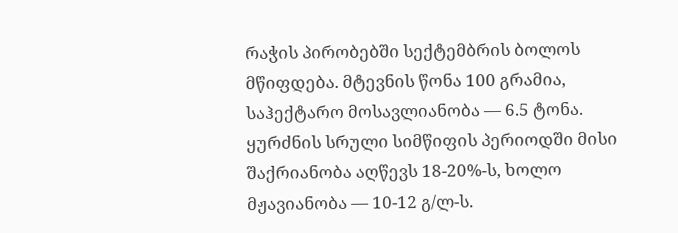რაჭის პირობებში სექტემბრის ბოლოს მწიფდება. მტევნის წონა 100 გრამია, საჰექტარო მოსავლიანობა — 6.5 ტონა. ყურძნის სრული სიმწიფის პერიოდში მისი შაქრიანობა აღწევს 18-20%-ს, ხოლო მჟავიანობა — 10-12 გ/ლ-ს.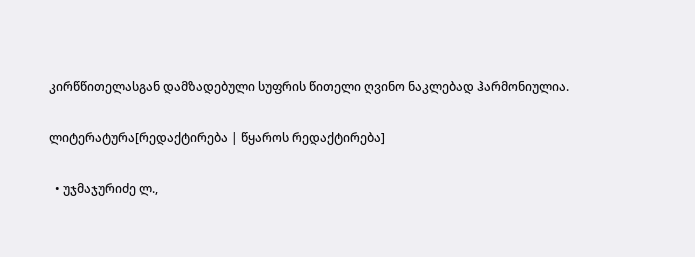კირწწითელასგან დამზადებული სუფრის წითელი ღვინო ნაკლებად ჰარმონიულია.

ლიტერატურა[რედაქტირება | წყაროს რედაქტირება]

  • უჯმაჯურიძე ლ.,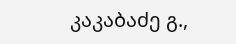კაკაბაძე გ.,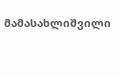მამასახლიშვილი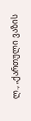ლ., „ქართული ვაზის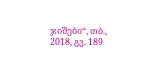ჯიშები“, თბ., 2018, გვ. 189